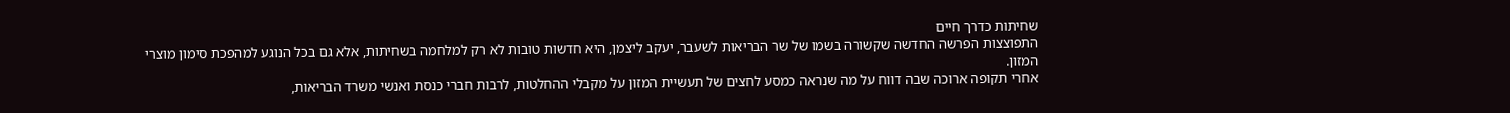שחיתות כדרך חיים
התפוצצות הפרשה החדשה שקשורה בשמו של שר הבריאות לשעבר, יעקב ליצמן, היא חדשות טובות לא רק למלחמה בשחיתות, אלא גם בכל הנוגע למהפכת סימון מוצרי המזון.
אחרי תקופה ארוכה שבה דווח על מה שנראה כמסע לחצים של תעשיית המזון על מקבלי ההחלטות, לרבות חברי כנסת ואנשי משרד הבריאות,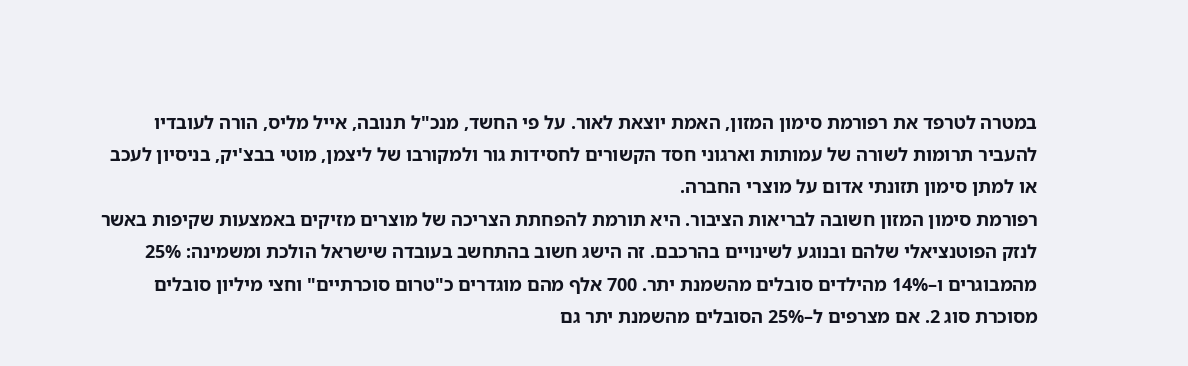במטרה לטרפד את רפורמת סימון המזון, האמת יוצאת לאור. על פי החשד, מנכ"ל תנובה, אייל מליס, הורה לעובדיו להעביר תרומות לשורה של עמותות וארגוני חסד הקשורים לחסידות גור ולמקורבו של ליצמן, מוטי בבצ'יק, בניסיון לעכב או למתן סימון תזונתי אדום על מוצרי החברה.
רפורמת סימון המזון חשובה לבריאות הציבור. היא תורמת להפחתת הצריכה של מוצרים מזיקים באמצעות שקיפות באשר לנזק הפוטנציאלי שלהם ובנוגע לשינויים בהרכבם. זה הישג חשוב בהתחשב בעובדה שישראל הולכת ומשמינה: 25% מהמבוגרים ו–14% מהילדים סובלים מהשמנת יתר. 700 אלף מהם מוגדרים כ"טרום סוכרתיים" וחצי מיליון סובלים מסוכרת סוג 2. אם מצרפים ל–25% הסובלים מהשמנת יתר גם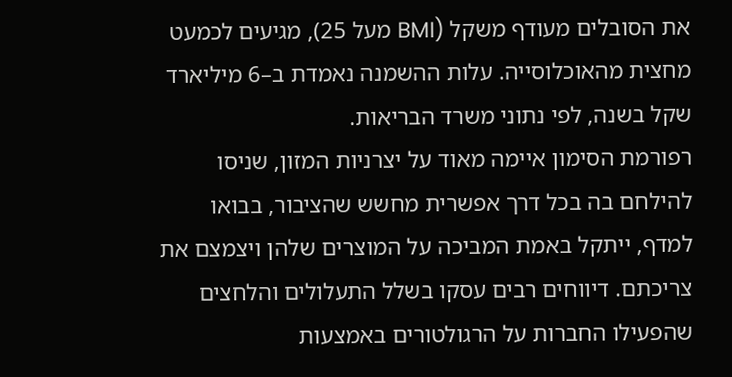את הסובלים מעודף משקל (BMI מעל 25), מגיעים לכמעט מחצית מהאוכלוסייה. עלות ההשמנה נאמדת ב–6 מיליארד שקל בשנה, לפי נתוני משרד הבריאות.
רפורמת הסימון איימה מאוד על יצרניות המזון, שניסו להילחם בה בכל דרך אפשרית מחשש שהציבור, בבואו למדף, ייתקל באמת המביכה על המוצרים שלהן ויצמצם את צריכתם. דיווחים רבים עסקו בשלל התעלולים והלחצים שהפעילו החברות על הרגולטורים באמצעות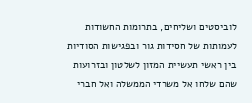לוביסטים ושליחים, בתרומות החשודות לעמותות של חסידות גור ובפגישות הסודיות בין ראשי תעשיית המזון לשלטון ובזרועות שהם שלחו אל משרדי הממשלה ואל חברי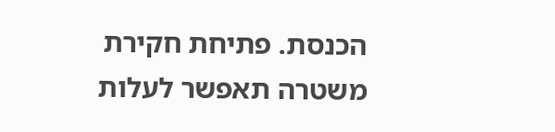הכנסת. פתיחת חקירת משטרה תאפשר לעלות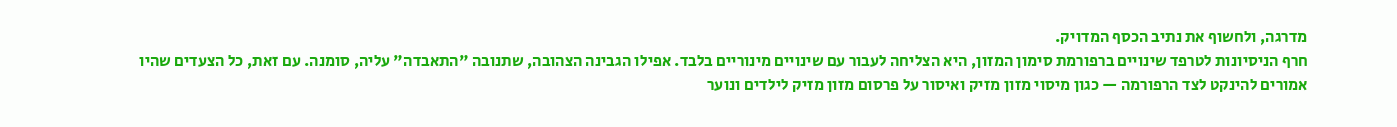מדרגה, ולחשוף את נתיב הכסף המדויק.
חרף הניסיונות לטרפד שינויים ברפורמת סימון המזון, היא הצליחה לעבור עם שינויים מינוריים בלבד. אפילו הגבינה הצהובה, שתנובה "התאבדה" עליה, סומנה. עם זאת, כל הצעדים שהיו אמורים להינקט לצד הרפורמה — כגון מיסוי מזון מזיק ואיסור על פרסום מזון מזיק לילדים ונוער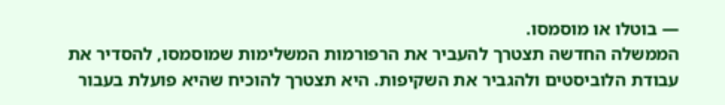— בוטלו או מוסמסו.
הממשלה החדשה תצטרך להעביר את הרפורמות המשלימות שמוסמסו, להסדיר את עבודת הלוביסטים ולהגביר את השקיפות. היא תצטרך להוכיח שהיא פועלת בעבור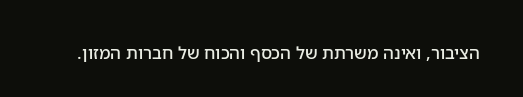הציבור, ואינה משרתת של הכסף והכוח של חברות המזון.